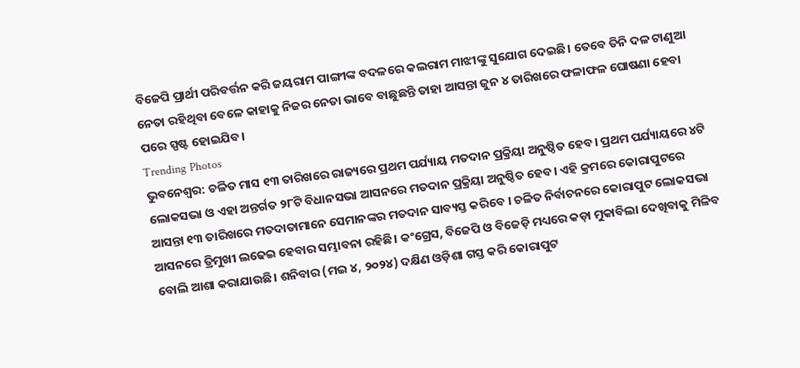ବିଜେପି ପ୍ରାର୍ଥୀ ପରିବର୍ତ୍ତନ କରି ଜୟରାମ ପାଙ୍ଗୀଙ୍କ ବଦଳରେ କଲରାମ ମାଝୀଙ୍କୁ ସୁଯୋଗ ଦେଇଛି। ତେବେ ତିନି ଦଳ ଟାଣୁଆ ନେତା ରହିଥିବା ବେଳେ କାହାକୁ ନିଜର ନେତା ଭାବେ ବାଛୁଛନ୍ତି ତାହା ଆସନ୍ତା ଜୁନ ୪ ତାରିଖରେ ଫଳାଫଳ ଘୋଷଣା ହେବା ପରେ ସ୍ପଷ୍ଟ ହୋଇଯିବ।
Trending Photos
ଭୁବନେଶ୍ୱର: ଚଳିତ ମାସ ୧୩ ତାରିଖରେ ରାଜ୍ୟରେ ପ୍ରଥମ ପର୍ଯ୍ୟାୟ ମତଦାନ ପ୍ରକ୍ରିୟା ଅନୁଷ୍ଠିତ ହେବ। ପ୍ରଥମ ପର୍ଯ୍ୟାୟରେ ୪ଟି ଲୋକସଭା ଓ ଏହା ଅନ୍ତର୍ଗତ ୨୮ଟି ବିଧାନସଭା ଆସନରେ ମତଦାନ ପ୍ରକ୍ରିୟା ଅନୁଷ୍ଠିତ ହେବ। ଏହି କ୍ରମରେ କୋରାପୁଟରେ ଆସନ୍ତା ୧୩ ତାରିଖରେ ମତଦାତାମାନେ ସେମାନଙ୍କର ମତଦାନ ସାବ୍ୟସ୍ତ କରିବେ । ଚଳିତ ନିର୍ବାଚନରେ କୋରାପୁଟ ଲୋକସଭା ଆସନରେ ତ୍ରିମୁଖୀ ଲଢେଇ ହେବାର ସମ୍ଭାବନା ରହିଛି। କଂଗ୍ରେସ, ବିଜେପି ଓ ବିଜେଡ଼ି ମଧ୍ୟରେ କଡ଼ା ମୁକାବିଲା ଦେଖିବାକୁ ମିଳିବ ବୋଲି ଆଶା କରାଯାଉଛି। ଶନିବାର (ମଇ ୪, ୨୦୨୪) ଦକ୍ଷିଣ ଓଡ଼ିଶା ଗସ୍ତ କରି କୋରାପୁଟ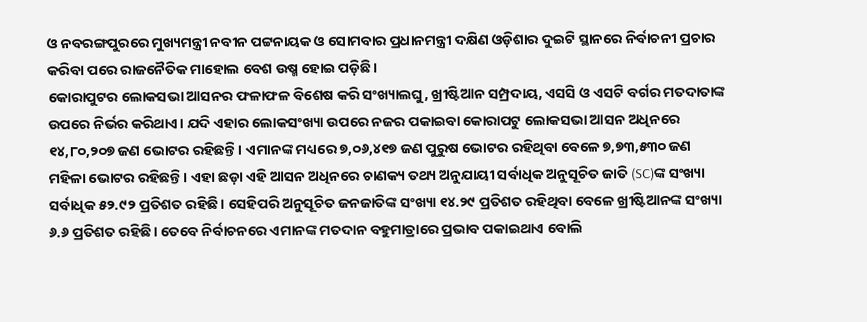ଓ ନବରଙ୍ଗପୁରରେ ମୁଖ୍ୟମନ୍ତ୍ରୀ ନବୀନ ପଟ୍ଟନାୟକ ଓ ସୋମବାର ପ୍ରଧାନମନ୍ତ୍ରୀ ଦକ୍ଷିଣ ଓଡ଼ିଶାର ଦୁଇଟି ସ୍ଥାନରେ ନିର୍ବାଚନୀ ପ୍ରଚାର କରିବା ପରେ ରାଜନୈତିକ ମାହୋଲ ବେଶ ଉଷ୍ମ ହୋଇ ପଡ଼ିଛି।
କୋରାପୁଟର ଲୋକସଭା ଆସନର ଫଳାଫଳ ବିଶେଷ କରି ସଂଖ୍ୟାଲଘୁ, ଖ୍ରୀଷ୍ଟିଆନ ସମ୍ପ୍ରଦାୟ, ଏସସି ଓ ଏସଟି ବର୍ଗର ମତଦାତାଙ୍କ ଉପରେ ନିର୍ଭର କରିଥାଏ। ଯଦି ଏହାର ଲୋକସଂଖ୍ୟା ଉପରେ ନଜର ପକାଇବା କୋରାପଟୁ ଲୋକସଭା ଆସନ ଅଧିନରେ ୧୪,୮୦,୨୦୭ ଜଣ ଭୋଟର ରହିଛନ୍ତି। ଏମାନଙ୍କ ମଧ୍ୟରେ ୭,୦୬,୪୧୭ ଜଣ ପୁରୁଷ ଭୋଟର ରହିଥିବା ବେଳେ ୭,୭୩,୫୩୦ ଜଣ ମହିଳା ଭୋଟର ରହିଛନ୍ତି। ଏହା ଛଡ଼ା ଏହି ଆସନ ଅଧିନରେ ଚାଣକ୍ୟ ତଥ୍ୟ ଅନୁଯାୟୀ ସର୍ବାଧିକ ଅନୁସୂଚିତ ଜାତି (SC)ଙ୍କ ସଂଖ୍ୟା ସର୍ବାଧିକ ୫୨.୯୨ ପ୍ରତିଶତ ରହିଛି। ସେହିପରି ଅନୁସୂଚିତ ଜନଜାତିଙ୍କ ସଂଖ୍ୟା ୧୪.୨୯ ପ୍ରତିଶତ ରହିଥିବା ବେଳେ ଖ୍ରୀଷ୍ଟିଆନଙ୍କ ସଂଖ୍ୟା ୬.୬ ପ୍ରତିଶତ ରହିଛି। ତେବେ ନିର୍ବାଚନରେ ଏମାନଙ୍କ ମତଦାନ ବହୁମାତ୍ରାରେ ପ୍ରଭାବ ପକାଇଥାଏ ବୋଲି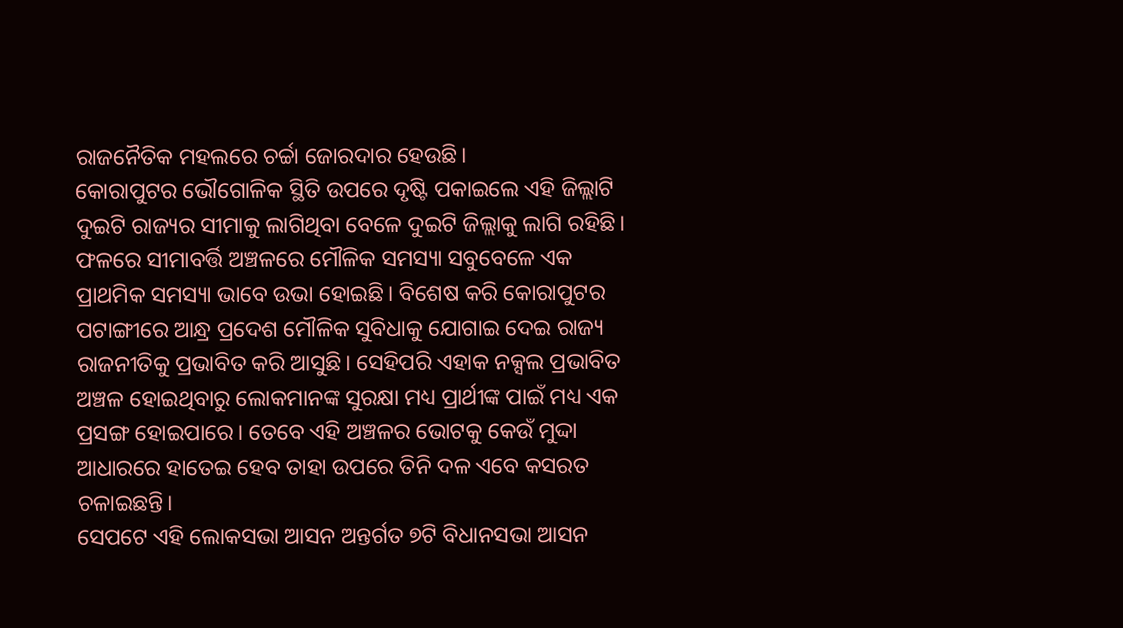ରାଜନୈତିକ ମହଲରେ ଚର୍ଚ୍ଚା ଜୋରଦାର ହେଉଛି।
କୋରାପୁଟର ଭୌଗୋଳିକ ସ୍ଥିତି ଉପରେ ଦୃଷ୍ଟି ପକାଇଲେ ଏହି ଜିଲ୍ଲାଟି ଦୁଇଟି ରାଜ୍ୟର ସୀମାକୁ ଲାଗିଥିବା ବେଳେ ଦୁଇଟି ଜିଲ୍ଲାକୁ ଲାଗି ରହିଛି। ଫଳରେ ସୀମାବର୍ତ୍ତି ଅଞ୍ଚଳରେ ମୌଳିକ ସମସ୍ୟା ସବୁବେଳେ ଏକ ପ୍ରାଥମିକ ସମସ୍ୟା ଭାବେ ଉଭା ହୋଇଛି। ବିଶେଷ କରି କୋରାପୁଟର ପଟାଙ୍ଗୀରେ ଆନ୍ଧ୍ର ପ୍ରଦେଶ ମୌଳିକ ସୁବିଧାକୁ ଯୋଗାଇ ଦେଇ ରାଜ୍ୟ ରାଜନୀତିକୁ ପ୍ରଭାବିତ କରି ଆସୁଛି। ସେହିପରି ଏହାକ ନକ୍ସଲ ପ୍ରଭାବିତ ଅଞ୍ଚଳ ହୋଇଥିବାରୁ ଲୋକମାନଙ୍କ ସୁରକ୍ଷା ମଧ୍ୟ ପ୍ରାର୍ଥୀଙ୍କ ପାଇଁ ମଧ୍ୟ ଏକ ପ୍ରସଙ୍ଗ ହୋଇପାରେ। ତେବେ ଏହି ଅଞ୍ଚଳର ଭୋଟକୁ କେଉଁ ମୁଦ୍ଦା ଆଧାରରେ ହାତେଇ ହେବ ତାହା ଉପରେ ତିନି ଦଳ ଏବେ କସରତ ଚଳାଇଛନ୍ତି।
ସେପଟେ ଏହି ଲୋକସଭା ଆସନ ଅନ୍ତର୍ଗତ ୭ଟି ବିଧାନସଭା ଆସନ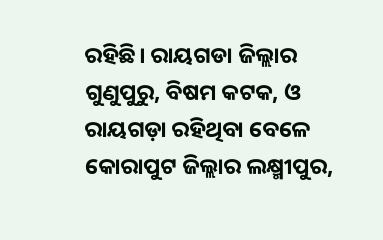ରହିଛି। ରାୟଗଡା ଜିଲ୍ଲାର ଗୁଣୁପୁରୁ, ବିଷମ କଟକ, ଓ ରାୟଗଡ଼ା ରହିଥିବା ବେଳେ କୋରାପୁଟ ଜିଲ୍ଲାର ଲକ୍ଷ୍ମୀପୁର,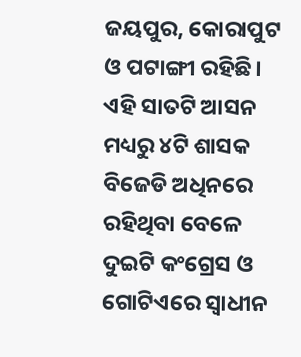ଜୟପୁର, କୋରାପୁଟ ଓ ପଟାଙ୍ଗୀ ରହିଛି। ଏହି ସାତଟି ଆସନ ମଧ୍ୟରୁ ୪ଟି ଶାସକ ବିଜେଡି ଅଧିନରେ ରହିଥିବା ବେଳେ ଦୁଇଟି କଂଗ୍ରେସ ଓ ଗୋଟିଏରେ ସ୍ୱାଧୀନ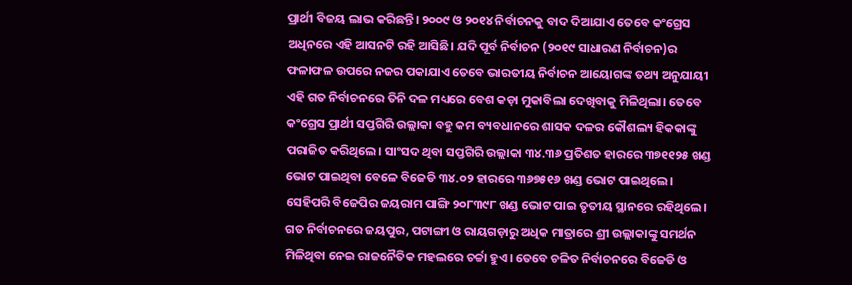ପ୍ରାର୍ଥୀ ବିଜୟ ଲାଭ କରିଛନ୍ତି। ୨୦୦୯ ଓ ୨୦୧୪ ନିର୍ବାଚନକୁ ବାଦ ଦିଆଯାଏ ତେବେ କଂଗ୍ରେସ ଅଧିନରେ ଏହି ଆସନଟି ରହି ଆସିଛି। ଯଦି ପୂର୍ବ ନିର୍ବାଚନ (୨୦୧୯ ସାଧାରଣ ନିର୍ବାଚନ)ର ଫଳାଫଳ ଉପରେ ନଜର ପକାଯାଏ ତେବେ ଭାରତୀୟ ନିର୍ବାଚନ ଆୟୋଗଙ୍କ ତଥ୍ୟ ଅନୁଯାୟୀ ଏହି ଗତ ନିର୍ବାଚନରେ ତିନି ଦଳ ମଧ୍ୟରେ ବେଶ କଡ଼ା ମୁକାବିଲା ଦେଖିବାକୁ ମିଳିଥିଲା। ତେବେ କଂଗ୍ରେସ ପ୍ରାର୍ଥୀ ସପ୍ତଗିରି ଉଲ୍ଲାକା ବହୁ କମ ବ୍ୟବଧାନରେ ଶାସକ ଦଳର କୌଶଲ୍ୟ ହିକକାଙ୍କୁ ପରାଜିତ କରିଥିଲେ। ସାଂସଦ ଥିବା ସପ୍ତଗିରି ଉଲ୍ଲାକା ୩୪.୩୬ ପ୍ରତିଶତ ହାରରେ ୩୭୧୧୨୫ ଖଣ୍ଡ ଭୋଟ ପାଇଥିବା ବେଳେ ବିଜେଡି ୩୪.୦୨ ହାରରେ ୩୬୭୫୧୬ ଖଣ୍ଡ ଭୋଟ ପାଇଥିଲେ। ସେହିପରି ବିଜେପିର ଜୟରାମ ପାଙ୍ଗି ୨୦୮୩୯୮ ଖଣ୍ଡ ଭୋଟ ପାଇ ତୃତୀୟ ସ୍ଥାନରେ ରହିଥିଲେ।
ଗତ ନିର୍ବାଚନରେ ଜୟପୁର, ପଟାଙ୍ଗୀ ଓ ରାୟଗଡ଼ାରୁ ଅଧିକ ମାତ୍ରାରେ ଶ୍ରୀ ଉଲ୍ଲାକାଙ୍କୁ ସମର୍ଥନ ମିଳିଥିବା ନେଇ ରାଜନୈତିକ ମହଲରେ ଚର୍ଚ୍ଚା ହୁଏ। ତେବେ ଚଳିତ ନିର୍ବାଚନରେ ବିଜେଡି ଓ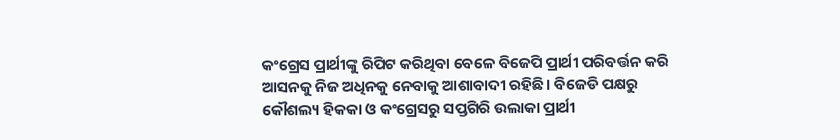କଂଗ୍ରେସ ପ୍ରାର୍ଥୀଙ୍କୁ ରିପିଟ କରିଥିବା ବେଳେ ବିଜେପି ପ୍ରାର୍ଥୀ ପରିବର୍ତ୍ତନ କରି ଆସନକୁ ନିଜ ଅଧିନକୁ ନେବାକୁ ଆଶାବାଦୀ ରହିଛି। ବିଜେଡି ପକ୍ଷରୁ କୌଶଲ୍ୟ ହିକକା ଓ କଂଗ୍ରେସରୁ ସପ୍ତଗିରି ଉଲାକା ପ୍ରାର୍ଥୀ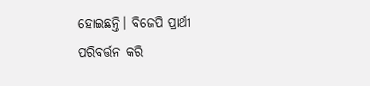ହୋଇଛନ୍ତି। ବିଜେପି ପ୍ରାର୍ଥୀ ପରିବର୍ତ୍ତନ କରି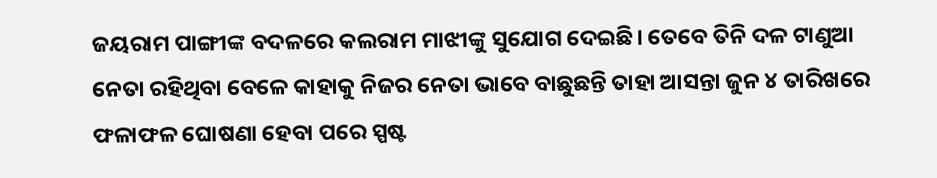ଜୟରାମ ପାଙ୍ଗୀଙ୍କ ବଦଳରେ କଲରାମ ମାଝୀଙ୍କୁ ସୁଯୋଗ ଦେଇଛି। ତେବେ ତିନି ଦଳ ଟାଣୁଆ ନେତା ରହିଥିବା ବେଳେ କାହାକୁ ନିଜର ନେତା ଭାବେ ବାଛୁଛନ୍ତି ତାହା ଆସନ୍ତା ଜୁନ ୪ ତାରିଖରେ ଫଳାଫଳ ଘୋଷଣା ହେବା ପରେ ସ୍ପଷ୍ଟ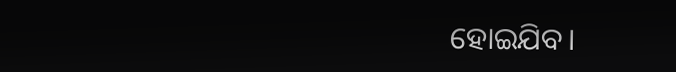ହୋଇଯିବ।